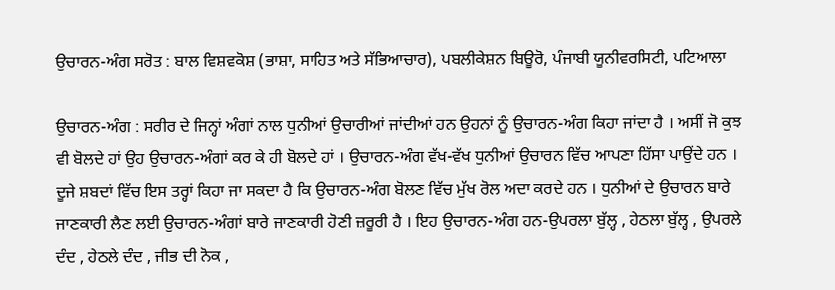ਉਚਾਰਨ-ਅੰਗ ਸਰੋਤ : ਬਾਲ ਵਿਸ਼ਵਕੋਸ਼ (ਭਾਸ਼ਾ, ਸਾਹਿਤ ਅਤੇ ਸੱਭਿਆਚਾਰ), ਪਬਲੀਕੇਸ਼ਨ ਬਿਊਰੋ, ਪੰਜਾਬੀ ਯੂਨੀਵਰਸਿਟੀ, ਪਟਿਆਲਾ

ਉਚਾਰਨ-ਅੰਗ : ਸਰੀਰ ਦੇ ਜਿਨ੍ਹਾਂ ਅੰਗਾਂ ਨਾਲ ਧੁਨੀਆਂ ਉਚਾਰੀਆਂ ਜਾਂਦੀਆਂ ਹਨ ਉਹਨਾਂ ਨੂੰ ਉਚਾਰਨ-ਅੰਗ ਕਿਹਾ ਜਾਂਦਾ ਹੈ । ਅਸੀਂ ਜੋ ਕੁਝ ਵੀ ਬੋਲਦੇ ਹਾਂ ਉਹ ਉਚਾਰਨ-ਅੰਗਾਂ ਕਰ ਕੇ ਹੀ ਬੋਲਦੇ ਹਾਂ । ਉਚਾਰਨ-ਅੰਗ ਵੱਖ-ਵੱਖ ਧੁਨੀਆਂ ਉਚਾਰਨ ਵਿੱਚ ਆਪਣਾ ਹਿੱਸਾ ਪਾਉਂਦੇ ਹਨ । ਦੂਜੇ ਸ਼ਬਦਾਂ ਵਿੱਚ ਇਸ ਤਰ੍ਹਾਂ ਕਿਹਾ ਜਾ ਸਕਦਾ ਹੈ ਕਿ ਉਚਾਰਨ-ਅੰਗ ਬੋਲਣ ਵਿੱਚ ਮੁੱਖ ਰੋਲ ਅਦਾ ਕਰਦੇ ਹਨ । ਧੁਨੀਆਂ ਦੇ ਉਚਾਰਨ ਬਾਰੇ ਜਾਣਕਾਰੀ ਲੈਣ ਲਈ ਉਚਾਰਨ-ਅੰਗਾਂ ਬਾਰੇ ਜਾਣਕਾਰੀ ਹੋਣੀ ਜ਼ਰੂਰੀ ਹੈ । ਇਹ ਉਚਾਰਨ-ਅੰਗ ਹਨ-ਉਪਰਲਾ ਬੁੱਲ੍ਹ , ਹੇਠਲਾ ਬੁੱਲ੍ਹ , ਉਪਰਲੇ ਦੰਦ , ਹੇਠਲੇ ਦੰਦ , ਜੀਭ ਦੀ ਨੋਕ ,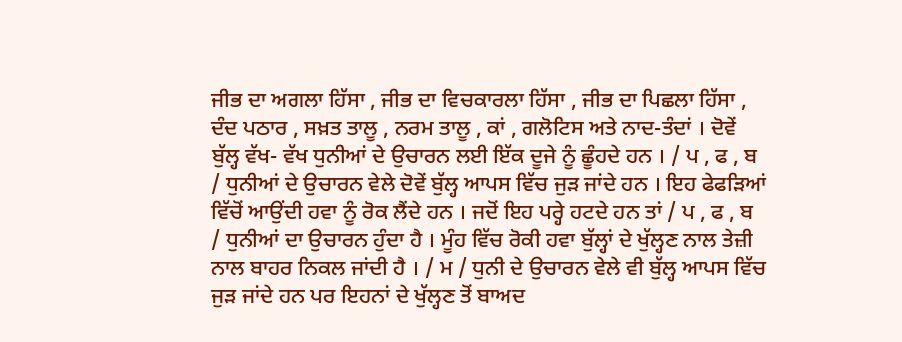ਜੀਭ ਦਾ ਅਗਲਾ ਹਿੱਸਾ , ਜੀਭ ਦਾ ਵਿਚਕਾਰਲਾ ਹਿੱਸਾ , ਜੀਭ ਦਾ ਪਿਛਲਾ ਹਿੱਸਾ , ਦੰਦ ਪਠਾਰ , ਸਖ਼ਤ ਤਾਲੂ , ਨਰਮ ਤਾਲੂ , ਕਾਂ , ਗਲੋਟਿਸ ਅਤੇ ਨਾਦ-ਤੰਦਾਂ । ਦੋਵੇਂ ਬੁੱਲ੍ਹ ਵੱਖ- ਵੱਖ ਧੁਨੀਆਂ ਦੇ ਉਚਾਰਨ ਲਈ ਇੱਕ ਦੂਜੇ ਨੂੰ ਛੂੰਹਦੇ ਹਨ । / ਪ , ਫ , ਬ / ਧੁਨੀਆਂ ਦੇ ਉਚਾਰਨ ਵੇਲੇ ਦੋਵੇਂ ਬੁੱਲ੍ਹ ਆਪਸ ਵਿੱਚ ਜੁੜ ਜਾਂਦੇ ਹਨ । ਇਹ ਫੇਫੜਿਆਂ ਵਿੱਚੋਂ ਆਉਂਦੀ ਹਵਾ ਨੂੰ ਰੋਕ ਲੈਂਦੇ ਹਨ । ਜਦੋਂ ਇਹ ਪਰ੍ਹੇ ਹਟਦੇ ਹਨ ਤਾਂ / ਪ , ਫ , ਬ / ਧੁਨੀਆਂ ਦਾ ਉਚਾਰਨ ਹੁੰਦਾ ਹੈ । ਮੂੰਹ ਵਿੱਚ ਰੋਕੀ ਹਵਾ ਬੁੱਲ੍ਹਾਂ ਦੇ ਖੁੱਲ੍ਹਣ ਨਾਲ ਤੇਜ਼ੀ ਨਾਲ ਬਾਹਰ ਨਿਕਲ ਜਾਂਦੀ ਹੈ । / ਮ / ਧੁਨੀ ਦੇ ਉਚਾਰਨ ਵੇਲੇ ਵੀ ਬੁੱਲ੍ਹ ਆਪਸ ਵਿੱਚ ਜੁੜ ਜਾਂਦੇ ਹਨ ਪਰ ਇਹਨਾਂ ਦੇ ਖੁੱਲ੍ਹਣ ਤੋਂ ਬਾਅਦ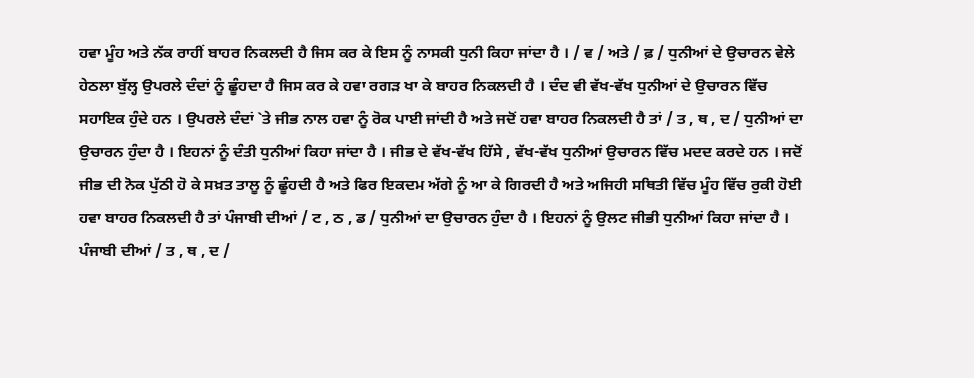ਹਵਾ ਮੂੰਹ ਅਤੇ ਨੱਕ ਰਾਹੀਂ ਬਾਹਰ ਨਿਕਲਦੀ ਹੈ ਜਿਸ ਕਰ ਕੇ ਇਸ ਨੂੰ ਨਾਸਕੀ ਧੁਨੀ ਕਿਹਾ ਜਾਂਦਾ ਹੈ । / ਵ / ਅਤੇ / ਫ਼ / ਧੁਨੀਆਂ ਦੇ ਉਚਾਰਨ ਵੇਲੇ ਹੇਠਲਾ ਬੁੱਲ੍ਹ ਉਪਰਲੇ ਦੰਦਾਂ ਨੂੰ ਛੂੰਹਦਾ ਹੈ ਜਿਸ ਕਰ ਕੇ ਹਵਾ ਰਗੜ ਖਾ ਕੇ ਬਾਹਰ ਨਿਕਲਦੀ ਹੈ । ਦੰਦ ਵੀ ਵੱਖ-ਵੱਖ ਧੁਨੀਆਂ ਦੇ ਉਚਾਰਨ ਵਿੱਚ ਸਹਾਇਕ ਹੁੰਦੇ ਹਨ । ਉਪਰਲੇ ਦੰਦਾਂ `ਤੇ ਜੀਭ ਨਾਲ ਹਵਾ ਨੂੰ ਰੋਕ ਪਾਈ ਜਾਂਦੀ ਹੈ ਅਤੇ ਜਦੋਂ ਹਵਾ ਬਾਹਰ ਨਿਕਲਦੀ ਹੈ ਤਾਂ / ਤ , ਥ , ਦ / ਧੁਨੀਆਂ ਦਾ ਉਚਾਰਨ ਹੁੰਦਾ ਹੈ । ਇਹਨਾਂ ਨੂੰ ਦੰਤੀ ਧੁਨੀਆਂ ਕਿਹਾ ਜਾਂਦਾ ਹੈ । ਜੀਭ ਦੇ ਵੱਖ-ਵੱਖ ਹਿੱਸੇ , ਵੱਖ-ਵੱਖ ਧੁਨੀਆਂ ਉਚਾਰਨ ਵਿੱਚ ਮਦਦ ਕਰਦੇ ਹਨ । ਜਦੋਂ ਜੀਭ ਦੀ ਨੋਕ ਪੁੱਠੀ ਹੋ ਕੇ ਸਖ਼ਤ ਤਾਲੂ ਨੂੰ ਛੂੰਹਦੀ ਹੈ ਅਤੇ ਫਿਰ ਇਕਦਮ ਅੱਗੇ ਨੂੰ ਆ ਕੇ ਗਿਰਦੀ ਹੈ ਅਤੇ ਅਜਿਹੀ ਸਥਿਤੀ ਵਿੱਚ ਮੂੰਹ ਵਿੱਚ ਰੁਕੀ ਹੋਈ ਹਵਾ ਬਾਹਰ ਨਿਕਲਦੀ ਹੈ ਤਾਂ ਪੰਜਾਬੀ ਦੀਆਂ / ਟ , ਠ , ਡ / ਧੁਨੀਆਂ ਦਾ ਉਚਾਰਨ ਹੁੰਦਾ ਹੈ । ਇਹਨਾਂ ਨੂੰ ਉਲਟ ਜੀਭੀ ਧੁਨੀਆਂ ਕਿਹਾ ਜਾਂਦਾ ਹੈ । ਪੰਜਾਬੀ ਦੀਆਂ / ਤ , ਥ , ਦ /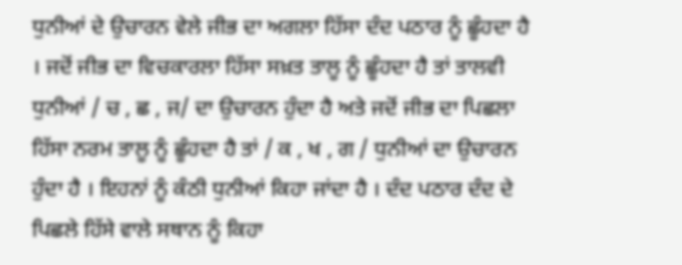ਧੁਨੀਆਂ ਦੇ ਉਚਾਰਨ ਵੇਲੇ ਜੀਭ ਦਾ ਅਗਲਾ ਹਿੱਸਾ ਦੰਦ ਪਠਾਰ ਨੂੰ ਛੂੰਹਦਾ ਹੈ । ਜਦੋਂ ਜੀਭ ਦਾ ਵਿਚਕਾਰਲਾ ਹਿੱਸਾ ਸਖ਼ਤ ਤਾਲੂ ਨੂੰ ਛੂੰਹਦਾ ਹੈ ਤਾਂ ਤਾਲਵੀ ਧੁਨੀਆਂ / ਚ , ਛ , ਜ/ ਦਾ ਉਚਾਰਨ ਹੁੰਦਾ ਹੈ ਅਤੇ ਜਦੋਂ ਜੀਭ ਦਾ ਪਿਛਲਾ ਹਿੱਸਾ ਨਰਮ ਤਾਲੂ ਨੂੰ ਛੂੰਹਦਾ ਹੈ ਤਾਂ / ਕ , ਖ , ਗ / ਧੁਨੀਆਂ ਦਾ ਉਚਾਰਨ ਹੁੰਦਾ ਹੈ । ਇਹਨਾਂ ਨੂੰ ਕੰਠੀ ਧੁਨੀਆਂ ਕਿਹਾ ਜਾਂਦਾ ਹੈ । ਦੰਦ ਪਠਾਰ ਦੰਦ ਦੇ ਪਿਛਲੇ ਹਿੱਸੇ ਵਾਲੇ ਸਥਾਨ ਨੂੰ ਕਿਹਾ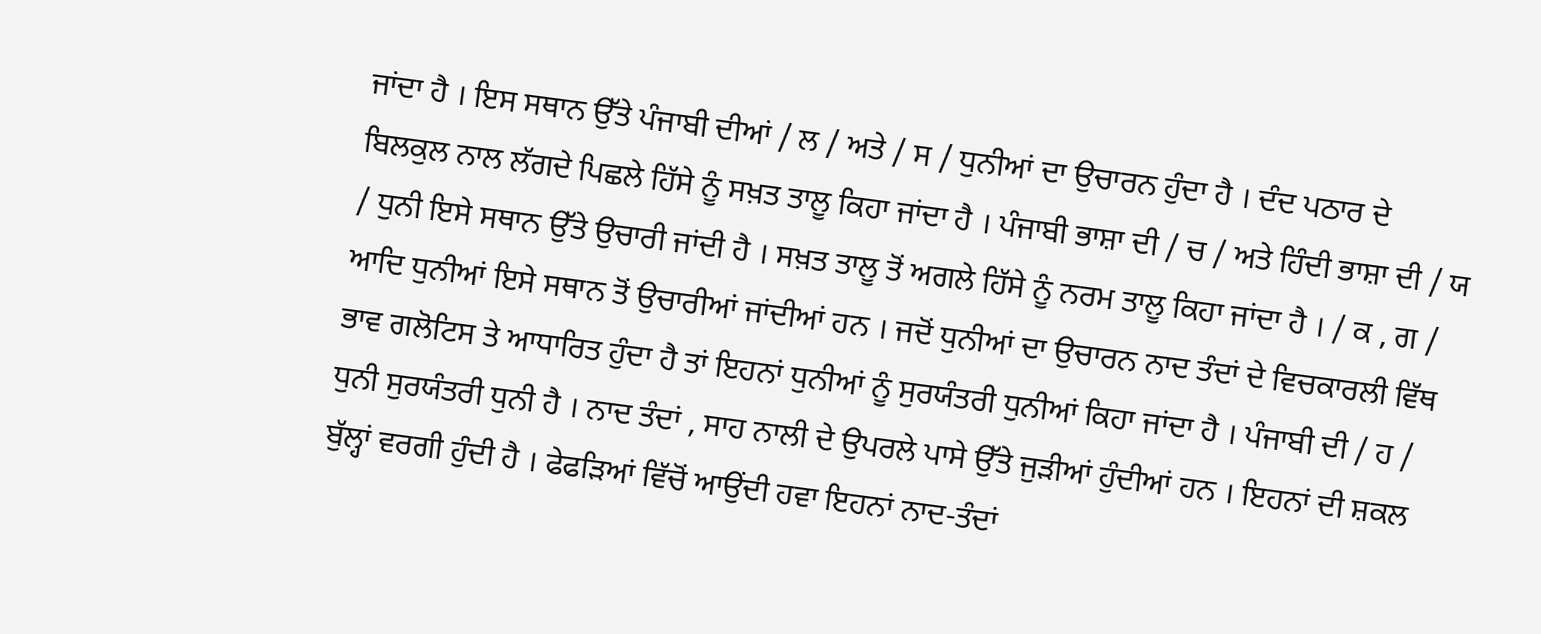ਜਾਂਦਾ ਹੈ । ਇਸ ਸਥਾਨ ਉੱਤੇ ਪੰਜਾਬੀ ਦੀਆਂ / ਲ / ਅਤੇ / ਸ / ਧੁਨੀਆਂ ਦਾ ਉਚਾਰਨ ਹੁੰਦਾ ਹੈ । ਦੰਦ ਪਠਾਰ ਦੇ ਬਿਲਕੁਲ ਨਾਲ ਲੱਗਦੇ ਪਿਛਲੇ ਹਿੱਸੇ ਨੂੰ ਸਖ਼ਤ ਤਾਲੂ ਕਿਹਾ ਜਾਂਦਾ ਹੈ । ਪੰਜਾਬੀ ਭਾਸ਼ਾ ਦੀ / ਚ / ਅਤੇ ਹਿੰਦੀ ਭਾਸ਼ਾ ਦੀ / ਯ / ਧੁਨੀ ਇਸੇ ਸਥਾਨ ਉੱਤੇ ਉਚਾਰੀ ਜਾਂਦੀ ਹੈ । ਸਖ਼ਤ ਤਾਲੂ ਤੋਂ ਅਗਲੇ ਹਿੱਸੇ ਨੂੰ ਨਰਮ ਤਾਲੂ ਕਿਹਾ ਜਾਂਦਾ ਹੈ । / ਕ , ਗ / ਆਦਿ ਧੁਨੀਆਂ ਇਸੇ ਸਥਾਨ ਤੋਂ ਉਚਾਰੀਆਂ ਜਾਂਦੀਆਂ ਹਨ । ਜਦੋਂ ਧੁਨੀਆਂ ਦਾ ਉਚਾਰਨ ਨਾਦ ਤੰਦਾਂ ਦੇ ਵਿਚਕਾਰਲੀ ਵਿੱਥ ਭਾਵ ਗਲੋਟਿਸ ਤੇ ਆਧਾਰਿਤ ਹੁੰਦਾ ਹੈ ਤਾਂ ਇਹਨਾਂ ਧੁਨੀਆਂ ਨੂੰ ਸੁਰਯੰਤਰੀ ਧੁਨੀਆਂ ਕਿਹਾ ਜਾਂਦਾ ਹੈ । ਪੰਜਾਬੀ ਦੀ / ਹ / ਧੁਨੀ ਸੁਰਯੰਤਰੀ ਧੁਨੀ ਹੈ । ਨਾਦ ਤੰਦਾਂ , ਸਾਹ ਨਾਲੀ ਦੇ ਉਪਰਲੇ ਪਾਸੇ ਉੱਤੇ ਜੁੜੀਆਂ ਹੁੰਦੀਆਂ ਹਨ । ਇਹਨਾਂ ਦੀ ਸ਼ਕਲ ਬੁੱਲ੍ਹਾਂ ਵਰਗੀ ਹੁੰਦੀ ਹੈ । ਫੇਫੜਿਆਂ ਵਿੱਚੋਂ ਆਉਂਦੀ ਹਵਾ ਇਹਨਾਂ ਨਾਦ-ਤੰਦਾਂ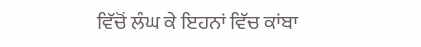ਵਿੱਚੋਂ ਲੰਘ ਕੇ ਇਹਨਾਂ ਵਿੱਚ ਕਾਂਬਾ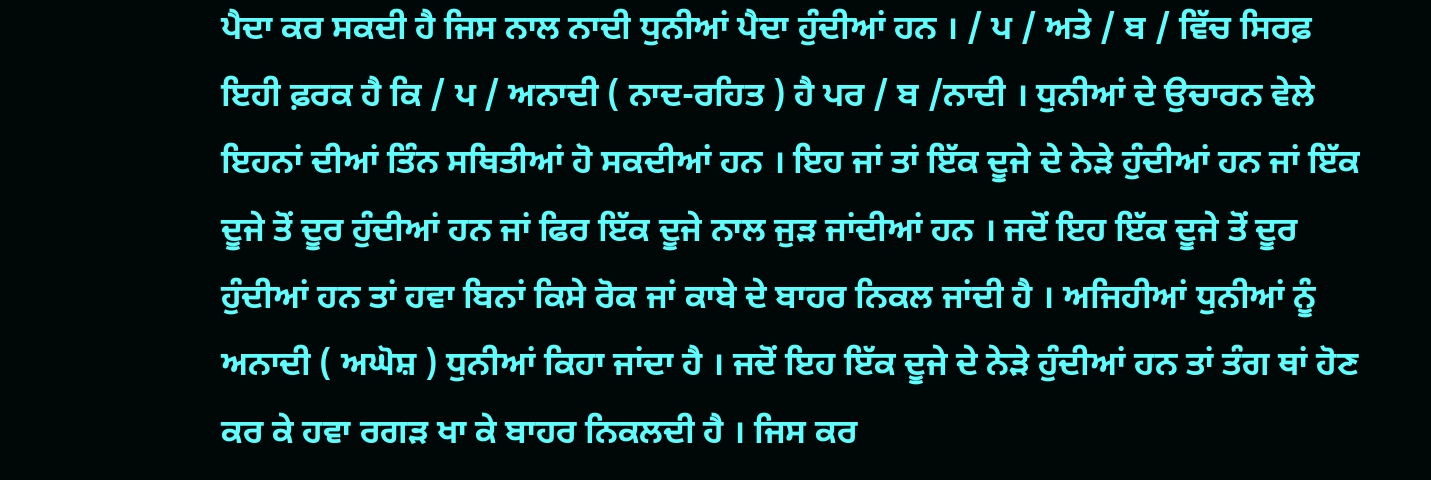ਪੈਦਾ ਕਰ ਸਕਦੀ ਹੈ ਜਿਸ ਨਾਲ ਨਾਦੀ ਧੁਨੀਆਂ ਪੈਦਾ ਹੁੰਦੀਆਂ ਹਨ । / ਪ / ਅਤੇ / ਬ / ਵਿੱਚ ਸਿਰਫ਼ ਇਹੀ ਫ਼ਰਕ ਹੈ ਕਿ / ਪ / ਅਨਾਦੀ ( ਨਾਦ-ਰਹਿਤ ) ਹੈ ਪਰ / ਬ /ਨਾਦੀ । ਧੁਨੀਆਂ ਦੇ ਉਚਾਰਨ ਵੇਲੇ ਇਹਨਾਂ ਦੀਆਂ ਤਿੰਨ ਸਥਿਤੀਆਂ ਹੋ ਸਕਦੀਆਂ ਹਨ । ਇਹ ਜਾਂ ਤਾਂ ਇੱਕ ਦੂਜੇ ਦੇ ਨੇੜੇ ਹੁੰਦੀਆਂ ਹਨ ਜਾਂ ਇੱਕ ਦੂਜੇ ਤੋਂ ਦੂਰ ਹੁੰਦੀਆਂ ਹਨ ਜਾਂ ਫਿਰ ਇੱਕ ਦੂਜੇ ਨਾਲ ਜੁੜ ਜਾਂਦੀਆਂ ਹਨ । ਜਦੋਂ ਇਹ ਇੱਕ ਦੂਜੇ ਤੋਂ ਦੂਰ ਹੁੰਦੀਆਂ ਹਨ ਤਾਂ ਹਵਾ ਬਿਨਾਂ ਕਿਸੇ ਰੋਕ ਜਾਂ ਕਾਬੇ ਦੇ ਬਾਹਰ ਨਿਕਲ ਜਾਂਦੀ ਹੈ । ਅਜਿਹੀਆਂ ਧੁਨੀਆਂ ਨੂੰ ਅਨਾਦੀ ( ਅਘੋਸ਼ ) ਧੁਨੀਆਂ ਕਿਹਾ ਜਾਂਦਾ ਹੈ । ਜਦੋਂ ਇਹ ਇੱਕ ਦੂਜੇ ਦੇ ਨੇੜੇ ਹੁੰਦੀਆਂ ਹਨ ਤਾਂ ਤੰਗ ਥਾਂ ਹੋਣ ਕਰ ਕੇ ਹਵਾ ਰਗੜ ਖਾ ਕੇ ਬਾਹਰ ਨਿਕਲਦੀ ਹੈ । ਜਿਸ ਕਰ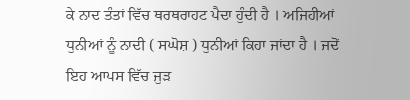ਕੇ ਨਾਦ ਤੰਤਾਂ ਵਿੱਚ ਥਰਥਰਾਹਟ ਪੈਦਾ ਹੁੰਦੀ ਹੈ । ਅਜਿਹੀਆਂ ਧੁਨੀਆਂ ਨੂੰ ਨਾਦੀ ( ਸਘੋਸ਼ ) ਧੁਨੀਆਂ ਕਿਹਾ ਜਾਂਦਾ ਹੈ । ਜਦੋਂ ਇਹ ਆਪਸ ਵਿੱਚ ਜੁੜ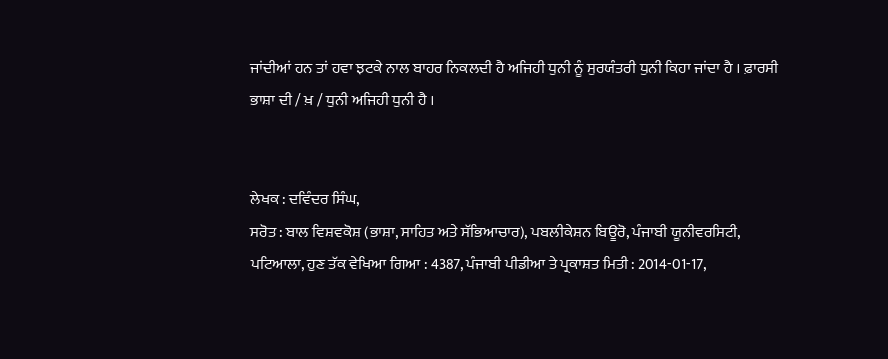ਜਾਂਦੀਆਂ ਹਨ ਤਾਂ ਹਵਾ ਝਟਕੇ ਨਾਲ ਬਾਹਰ ਨਿਕਲਦੀ ਹੈ ਅਜਿਹੀ ਧੁਨੀ ਨੂੰ ਸੁਰਯੰਤਰੀ ਧੁਨੀ ਕਿਹਾ ਜਾਂਦਾ ਹੈ । ਫ਼ਾਰਸੀ ਭਾਸ਼ਾ ਦੀ / ਖ਼ / ਧੁਨੀ ਅਜਿਹੀ ਧੁਨੀ ਹੈ ।


ਲੇਖਕ : ਦਵਿੰਦਰ ਸਿੰਘ,
ਸਰੋਤ : ਬਾਲ ਵਿਸ਼ਵਕੋਸ਼ (ਭਾਸ਼ਾ, ਸਾਹਿਤ ਅਤੇ ਸੱਭਿਆਚਾਰ), ਪਬਲੀਕੇਸ਼ਨ ਬਿਊਰੋ, ਪੰਜਾਬੀ ਯੂਨੀਵਰਸਿਟੀ, ਪਟਿਆਲਾ, ਹੁਣ ਤੱਕ ਵੇਖਿਆ ਗਿਆ : 4387, ਪੰਜਾਬੀ ਪੀਡੀਆ ਤੇ ਪ੍ਰਕਾਸ਼ਤ ਮਿਤੀ : 2014-01-17,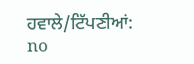ਹਵਾਲੇ/ਟਿੱਪਣੀਆਂ: no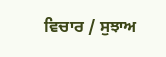ਵਿਚਾਰ / ਸੁਝਾਅ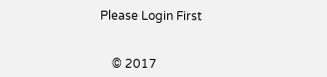Please Login First


    © 2017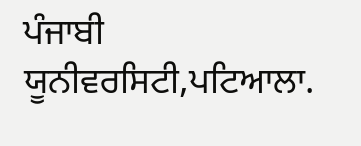ਪੰਜਾਬੀ ਯੂਨੀਵਰਸਿਟੀ,ਪਟਿਆਲਾ.